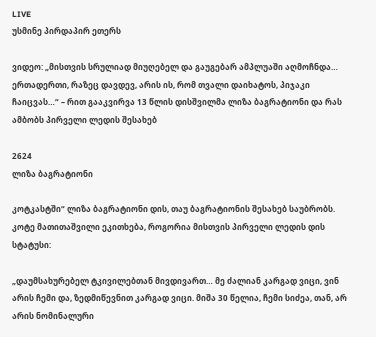LIVE
უსმინე პირდაპირ ეთერს

ვიდეო: „მისთვის სრულიად მიუღებელ და გაუგებარ ამპლუაში აღმოჩნდა… ერთადერთი, რაზეც დავდევ, არის ის, რომ თვალი დაიხატოს, პიჯაკი ჩაიცვას…“ – რით გააკვირვა 13 წლის დისშვილმა ლიზა ბაგრატიონი და რას ამბობს პირველი ლედის შესახებ

2624
ლიზა ბაგრატიონი

კოტკასტში“ ლიზა ბაგრატიონი დის, თაუ ბაგრატიონის შესახებ საუბრობს. კოტე მათითაშვილი ეკითხება, როგორია მისთვის პირველი ლედის დის სტატუსი:

„დაუმსახურებელ ტკივილებთან მივდივართ… მე ძალიან კარგად ვიცი, ვინ არის ჩემი და, ზედმიწევნით კარგად ვიცი. მიშა 30 წელია, ჩემი სიძეა, თან, არ არის ნომინალური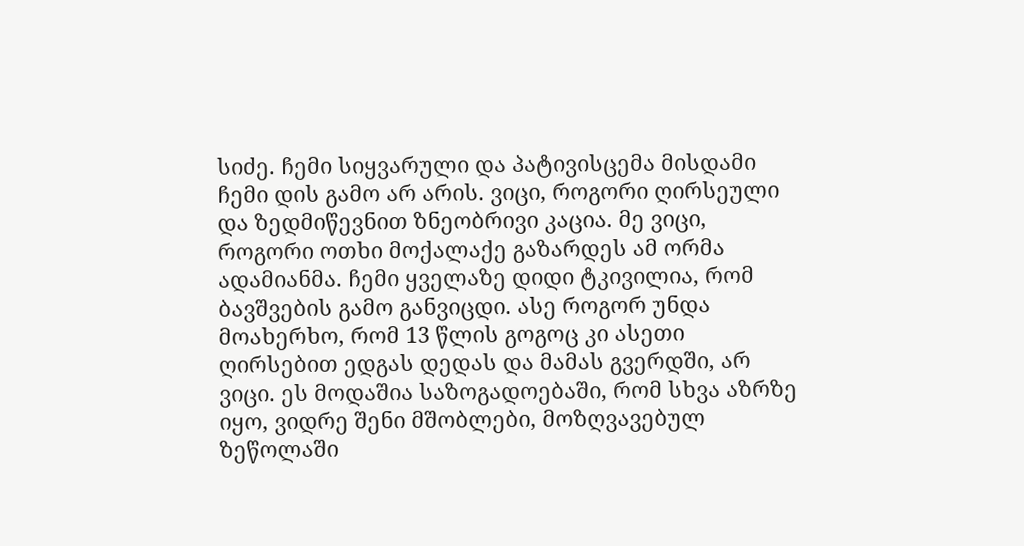სიძე. ჩემი სიყვარული და პატივისცემა მისდამი ჩემი დის გამო არ არის. ვიცი, როგორი ღირსეული და ზედმიწევნით ზნეობრივი კაცია. მე ვიცი, როგორი ოთხი მოქალაქე გაზარდეს ამ ორმა ადამიანმა. ჩემი ყველაზე დიდი ტკივილია, რომ ბავშვების გამო განვიცდი. ასე როგორ უნდა მოახერხო, რომ 13 წლის გოგოც კი ასეთი ღირსებით ედგას დედას და მამას გვერდში, არ ვიცი. ეს მოდაშია საზოგადოებაში, რომ სხვა აზრზე იყო, ვიდრე შენი მშობლები, მოზღვავებულ ზეწოლაში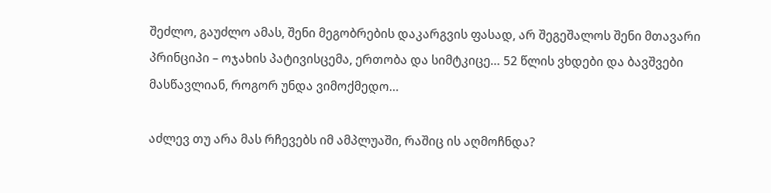შეძლო, გაუძლო ამას, შენი მეგობრების დაკარგვის ფასად, არ შეგეშალოს შენი მთავარი პრინციპი – ოჯახის პატივისცემა, ერთობა და სიმტკიცე… 52 წლის ვხდები და ბავშვები მასწავლიან, როგორ უნდა ვიმოქმედო…

აძლევ თუ არა მას რჩევებს იმ ამპლუაში, რაშიც ის აღმოჩნდა?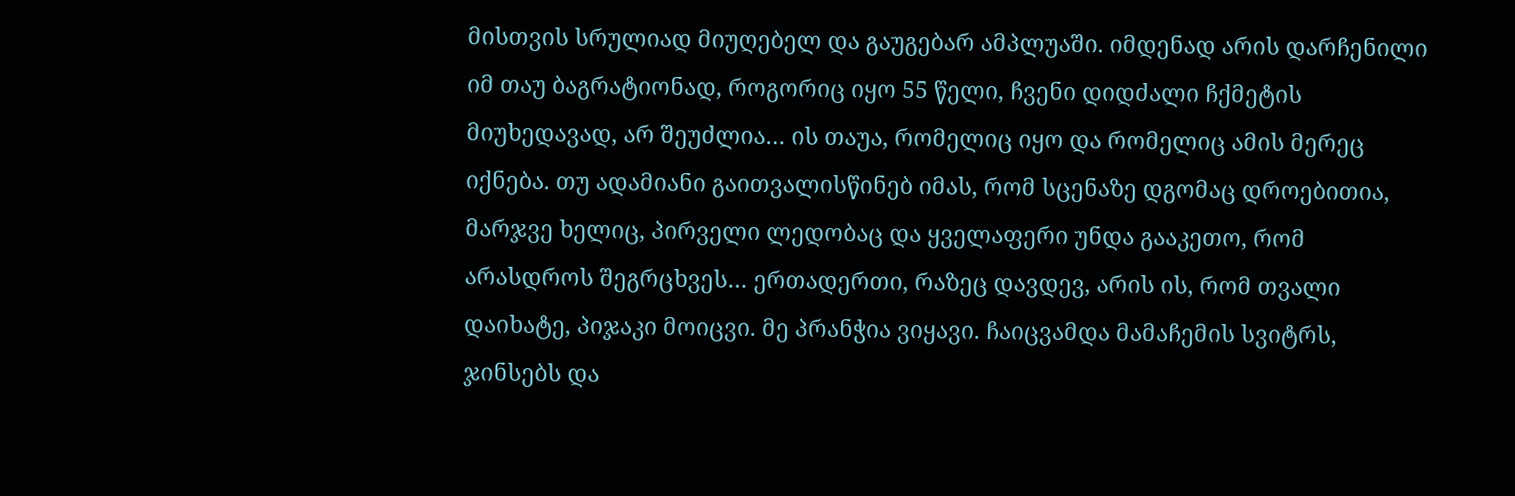მისთვის სრულიად მიუღებელ და გაუგებარ ამპლუაში. იმდენად არის დარჩენილი იმ თაუ ბაგრატიონად, როგორიც იყო 55 წელი, ჩვენი დიდძალი ჩქმეტის მიუხედავად, არ შეუძლია… ის თაუა, რომელიც იყო და რომელიც ამის მერეც იქნება. თუ ადამიანი გაითვალისწინებ იმას, რომ სცენაზე დგომაც დროებითია, მარჯვე ხელიც, პირველი ლედობაც და ყველაფერი უნდა გააკეთო, რომ არასდროს შეგრცხვეს… ერთადერთი, რაზეც დავდევ, არის ის, რომ თვალი დაიხატე, პიჯაკი მოიცვი. მე პრანჭია ვიყავი. ჩაიცვამდა მამაჩემის სვიტრს, ჯინსებს და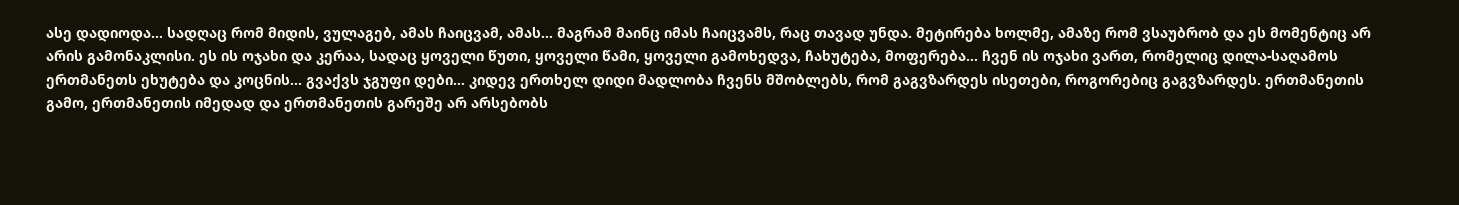ასე დადიოდა… სადღაც რომ მიდის, ვულაგებ, ამას ჩაიცვამ, ამას… მაგრამ მაინც იმას ჩაიცვამს, რაც თავად უნდა. მეტირება ხოლმე, ამაზე რომ ვსაუბრობ და ეს მომენტიც არ არის გამონაკლისი. ეს ის ოჯახი და კერაა, სადაც ყოველი წუთი, ყოველი წამი, ყოველი გამოხედვა, ჩახუტება, მოფერება… ჩვენ ის ოჯახი ვართ, რომელიც დილა-საღამოს ერთმანეთს ეხუტება და კოცნის… გვაქვს ჯგუფი დები… კიდევ ერთხელ დიდი მადლობა ჩვენს მშობლებს, რომ გაგვზარდეს ისეთები, როგორებიც გაგვზარდეს. ერთმანეთის გამო, ერთმანეთის იმედად და ერთმანეთის გარეშე არ არსებობს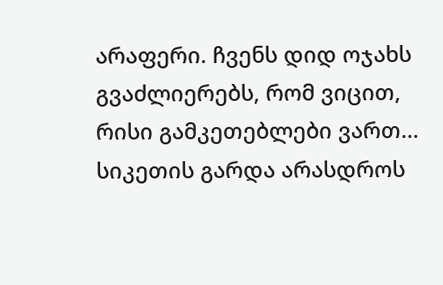არაფერი. ჩვენს დიდ ოჯახს გვაძლიერებს, რომ ვიცით, რისი გამკეთებლები ვართ… სიკეთის გარდა არასდროს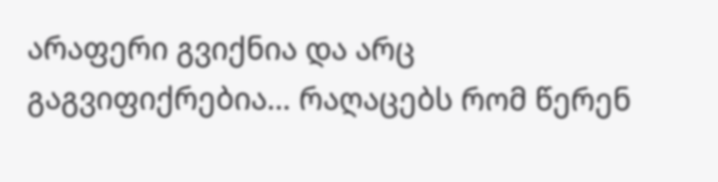არაფერი გვიქნია და არც გაგვიფიქრებია… რაღაცებს რომ წერენ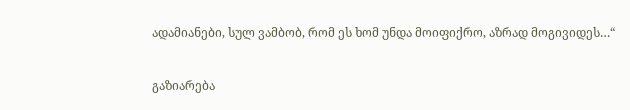ადამიანები, სულ ვამბობ, რომ ეს ხომ უნდა მოიფიქრო, აზრად მოგივიდეს…“

გაზიარება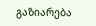გაზიარება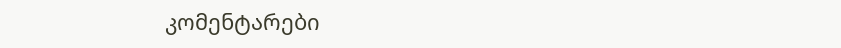კომენტარები